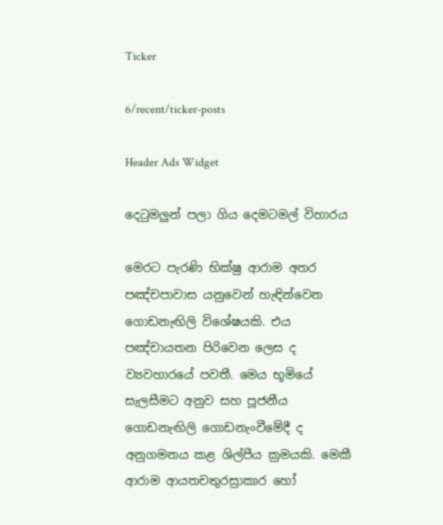Ticker

6/recent/ticker-posts

Header Ads Widget

දෙටුමලුන් පලා ගිය දෙමටමල් විහාරය

මෙරට පැරණි භික්ෂු ආරාම අතර පඤ්චපාවාස යනුවෙන් හැඳින්වෙන ගොඩනැඟිලි විශේෂයකි. එය පඤ්චායතන පිරිවෙන ලෙස ද ව්‍යවහාර‍යේ පවතී. මෙය භූමියේ සැලසීමට අනුව සහ පූජනීය ගොඩනැඟිලි ගොඩනැංවීමේදී ද අනුගමනය කළ ශිල්පීය ක්‍රමයකි. මෙකී ආරාම ආයතචතුරස්‍රාකාර හෝ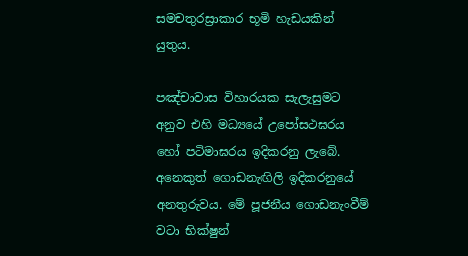සමචතුරස්‍රාකාර භූමි හැඩයකින් යුතුය.

පඤ්චාවාස විහාරයක සැලැසුමට අනුව එහි මධ්‍යයේ උපෝසථඝරය හෝ පටිමාඝරය ඉදිකරනු ලැබේ. අනෙකුත් ගොඩනැඟිලි ඉදිකරනුයේ අනතුරුවය. මේ පූජනීය ගොඩනැංවීම් වටා භික්ෂුන්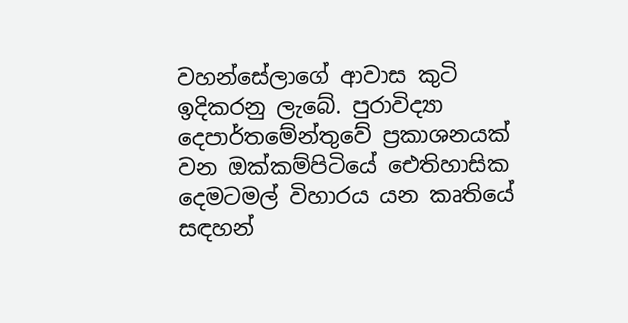වහන්සේලාගේ ආවාස කුටි ඉදිකරනු ලැබේ. පුරාවිද්‍යා දෙපාර්තමේන්තුවේ ප්‍රකාශනයක් වන ඔක්කම්පිටියේ ඓතිහාසික දෙමටමල් විහාරය යන කෘතියේ සඳහන්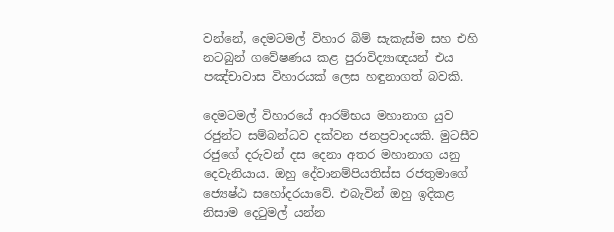වන්නේ, දෙමටමල් විහාර බිම් සැකැස්ම සහ එහි නටබුන් ගවේෂණය කළ පුරාවිද්‍යාඥයන් එය පඤ්චාවාස විහාරයක් ලෙස හඳුනාගත් බවකි.

දෙමටමල් විහාරයේ ආරම්භය මහානාග යුව රජුන්ට සම්බන්ධව දක්වන ජනප්‍රවාදයකි. මුටසීව රජුගේ දරුවන් දස දෙනා අතර මහානාග යනු දෙවැනියාය. ඔහු දේවානම්පියතිස්ස රජතුමාගේ ජ්‍යෙෂ්ඨ සහෝදරයාවේ. එබැවින් ඔහු ඉදිකළ නිසාම දෙටුමල් යන්න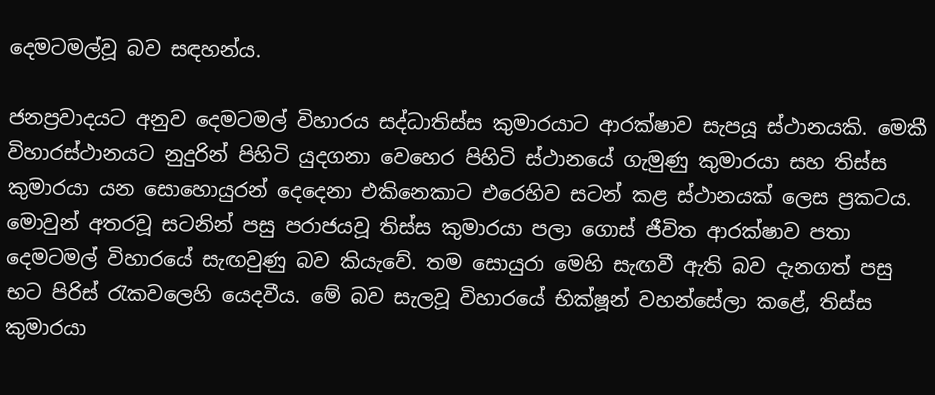දෙමටමල්වූ බව සඳහන්ය.

ජනප්‍රවාදයට අනුව දෙමටමල් විහාරය සද්ධාතිස්ස කුමාරයාට ආරක්ෂාව සැපයූ ස්ථානයකි. මෙකී විහාරස්ථානයට නුදුරින් පිහිටි යුදගනා වෙහෙර පිහිටි ස්ථානයේ ගැමුණු කුමාරයා සහ තිස්ස කුමාරයා යන සොහොයුරන් දෙදෙනා එකිනෙකාට එරෙහිව සටන් කළ ස්ථානයක් ලෙස ප්‍රකටය. මොවුන් අතරවූ සටනින් පසු පරාජයවූ තිස්ස කුමාරයා පලා ගොස් ජීවිත ආරක්ෂාව පතා දෙමටමල් විහාරයේ සැඟවුණු බව කියැවේ. තම සොයුරා මෙහි සැඟවී ඇති බව දැනගත් පසු භට පිරිස් රැකවලෙහි යෙදවීය. මේ බව සැලවූ විහාරයේ භික්ෂූන් වහන්සේලා කළේ, තිස්ස කුමාරයා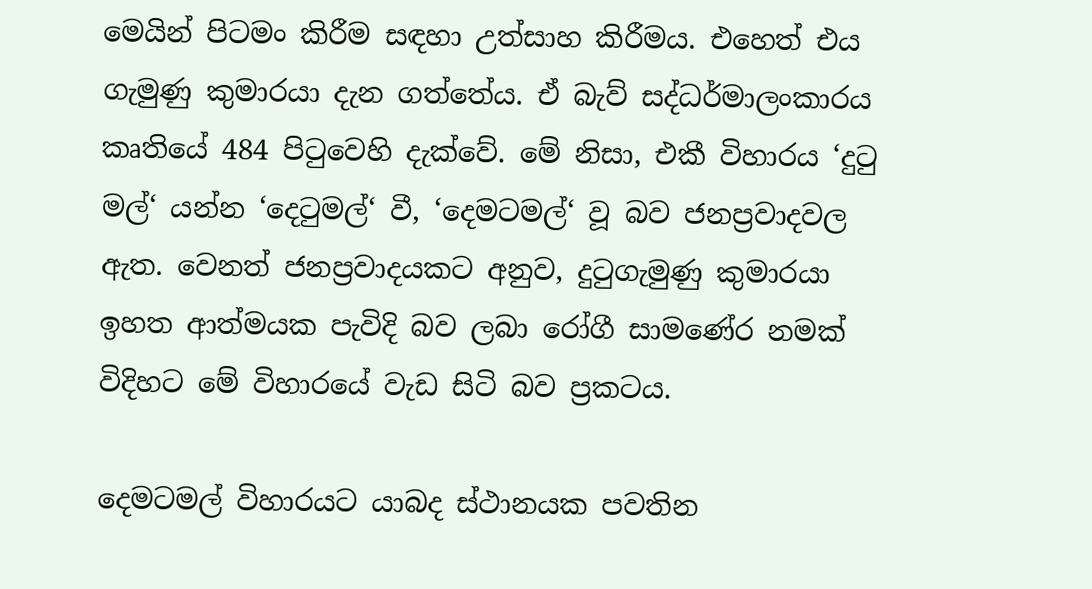මෙයින් පිටමං කිරීම සඳහා උත්සාහ කිරීමය. එහෙත් එය ගැමුණු කුමාරයා දැන ගත්තේය. ඒ බැව් සද්ධර්මාලංකාරය කෘතියේ 484 පිටුවෙහි දැක්වේ. මේ නිසා, එකී විහාරය ‘දුටු මල්‘ යන්න ‘දෙටුමල්‘ වී, ‘දෙමටමල්‘ වූ බව ජනප්‍රවාදවල ඇත. වෙනත් ජනප්‍රවාදයකට අනුව, දුටුගැමුණු කුමාරයා ඉහත ආත්මයක පැවිදි බව ලබා රෝගී සාමණේර නමක් විදිහට මේ විහාරයේ වැඩ සිටි බව ප්‍රකටය.

දෙමටමල් විහාරයට යාබද ස්ථානයක පවතින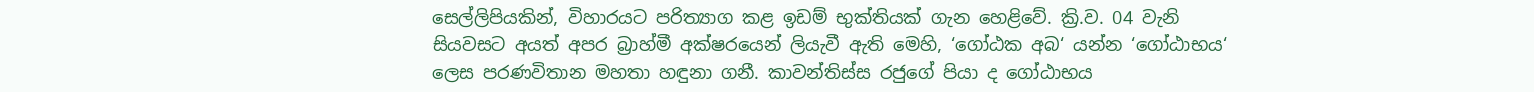සෙල්ලිපියකින්, විහාරයට පරිත්‍යාග කළ ඉඩම් භුක්තියක් ගැන හෙළිවේ. ක්‍රි.ව. 04 වැනි සියවසට අයත් අපර බ්‍රාහ්මී අක්ෂරයෙන් ලියැවී ඇති මෙහි, ‘ගෝඨක අබ‘ යන්න ‘ගෝඨාභය‘ ලෙස පරණවිතාන මහතා හඳුනා ගනී. කාවන්තිස්ස රජුගේ පියා ද ගෝඨාභය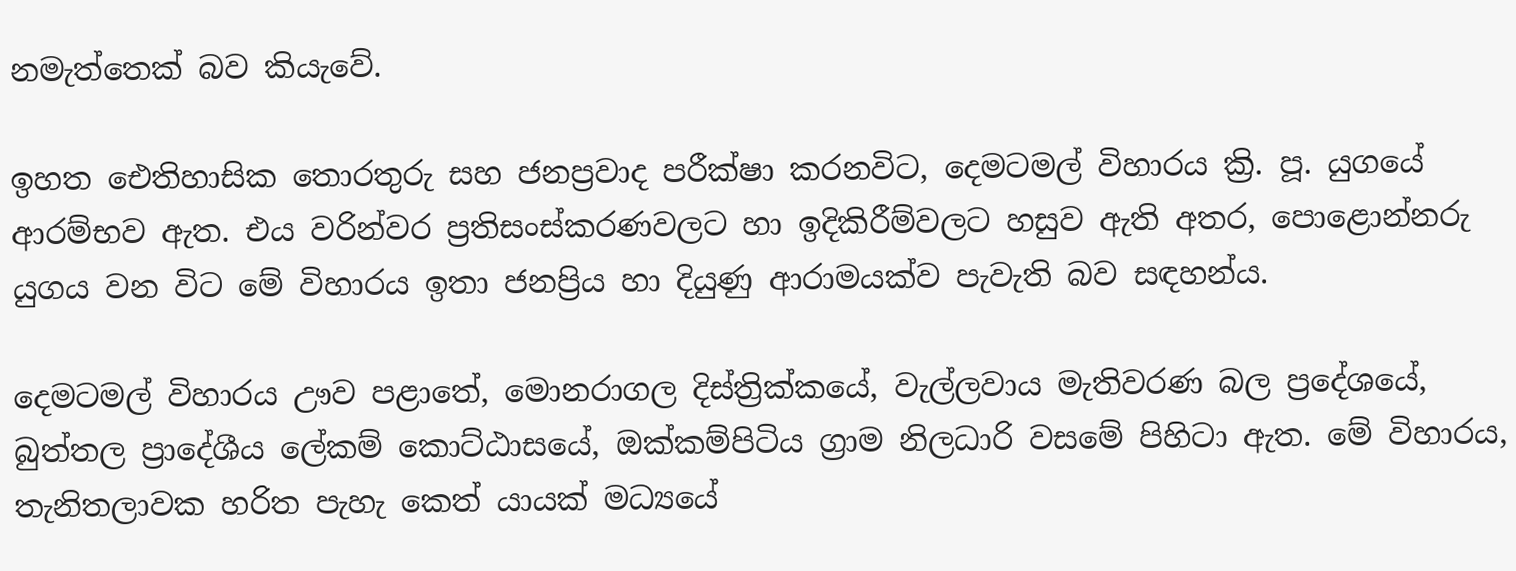නමැත්තෙක් බව කියැවේ.

ඉහත ඓතිහාසික තොරතුරු සහ ජනප්‍රවාද පරීක්ෂා කරනවිට, දෙමටමල් විහාරය ක්‍රි. පූ. යුගයේ ආරම්භව ඇත. එය වරින්වර ප්‍රතිසංස්කරණවලට හා ඉදිකිරීම්වලට හසුව ඇති අතර, පොළොන්නරු යුගය වන විට මේ විහාරය ඉතා ජනප්‍රිය හා දියුණු ආරාමයක්ව පැවැති බව සඳහන්ය.

දෙමටමල් විහාරය ඌව පළාතේ, මොනරාගල දිස්ත්‍රික්කයේ, වැල්ලවාය මැතිවරණ බල ප්‍රදේශයේ, බුත්තල ප්‍රාදේශීය ලේකම් කොට්ඨාසයේ, ඔක්කම්පිටිය ග්‍රාම නිලධාරි වසමේ පිහිටා ඇත. මේ විහාරය, තැනිතලාවක හරිත පැහැ කෙත් යායක් මධ්‍යයේ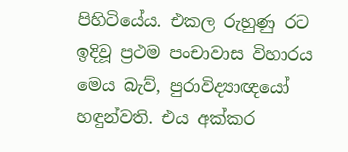පිහිටියේය. එකල රුහුණු රට ඉදිවූ ප්‍රථම පංචාවාස විහාරය මෙය බැව්, පුරාවිද්‍යාඥ‍යෝ හඳුන්වති. එය අක්කර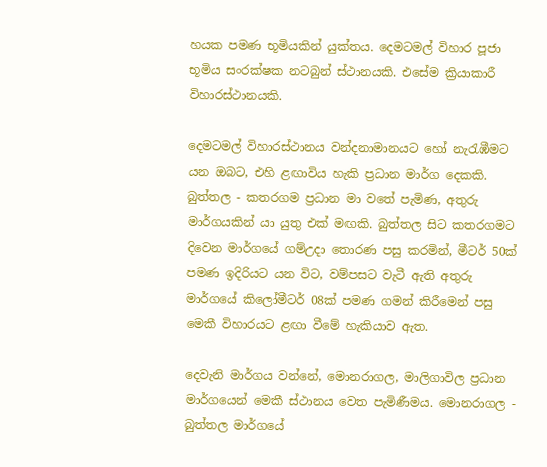හයක පමණ භූමියකින් යුක්තය. දෙමටමල් විහාර පූජා භූමිය සංරක්ෂක නටබුන් ස්ථානයකි. එසේම ක්‍රියාකාරී විහාරස්ථානයකි.

දෙමටමල් විහාරස්ථානය වන්දනාමානයට හෝ නැරැඹීමට යන ඔබට, එහි ළඟාවිය හැකි ප්‍රධාන මාර්ග දෙකකි. බුත්තල - කතරගම ප්‍රධාන මා වතේ පැමිණ, අතුරු මාර්ගයකින් යා යුතු එක් මඟකි. බුත්තල සිට කතරගමට දිවෙන මාර්ගයේ ගම්උදා තොරණ පසු කරමින්, මීටර් 50ක් පමණ ඉදිරියට යන විට, වම්පසට වැටී ඇති අතුරු මාර්ගයේ කිලෝමීටර් 08ක් පමණ ගමන් කිරීමෙන් පසු මෙකී විහාරයට ළඟා වීමේ හැකියාව ඇත.

දෙවැනි මාර්ගය වන්නේ, මොනරාගල, මාලිගාවිල ප්‍රධාන මාර්ගයෙන් මෙකී ස්ථානය වෙත පැමිණීමය. මොනරාගල - බුත්තල මාර්ගයේ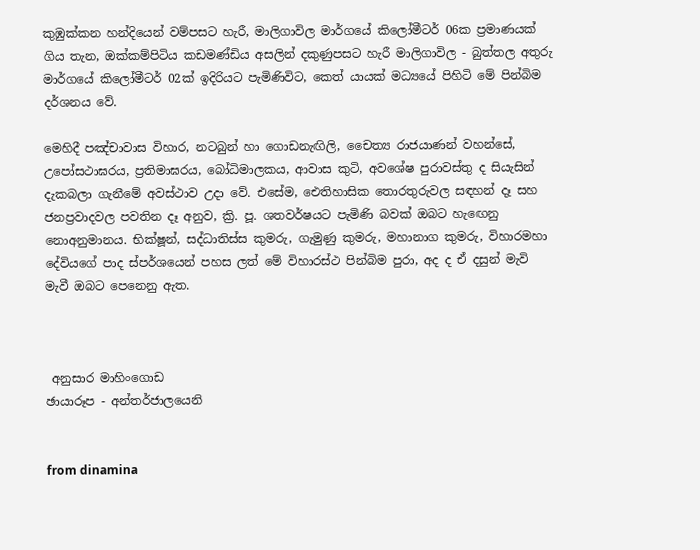කුඹුක්කන හන්දියෙන් වම්පසට හැරී, මාලිගාවිල මාර්ගයේ කිලෝමීටර් 06ක ප්‍රමාණයක් ගිය තැන, ඔක්කම්පිටිය කඩමණ්ඩිය අසලින් දකුණුපසට හැරී මාලිගාවිල - බුත්තල අතුරු මාර්ගයේ කිලෝමීටර් 02ක් ඉදිරියට පැමිණිවිට, කෙත් යායක් මධ්‍යයේ පිහිටි මේ පින්බිම දර්ශනය වේ.

මෙහිදී පඤ්චාවාස විහාර, නටබුන් හා ගොඩනැඟිලි, චෛත්‍ය රාජයාණන් වහන්සේ, උපෝසථාඝරය, ප්‍රතිමාඝරය, බෝධිමාලකය, ආවාස කුටි, අවශේෂ පුරාවස්තු ද සියැසින් දැකබලා ගැනීමේ අවස්ථාව උදා වේ. එසේම, ඓතිහාසික තොරතුරුවල සඳහන් දෑ සහ ජනප්‍රවාදවල පවතින දෑ අනුව, ක්‍රි. පූ. ශතවර්ෂයට පැමිණි බවක් ඔබට හැ‍ඟෙනු නොඅනුමානය. භික්ෂූන්, සද්ධාතිස්ස කුමරු, ගැමුණු කුමරු, මහානාග කුමරු, විහාරමහා දේවියගේ පාද ස්පර්ශයෙන් පහස ලත් මේ විහාර‍ස්ථ පින්බිම පුරා, අද ද ඒ දසුන් මැවි මැවී ඔබට පෙනෙනු ඇත.



 අනුසාර මාහිංගොඩ
ඡායාරූප - අන්තර්ජාලයෙනි


from dinamina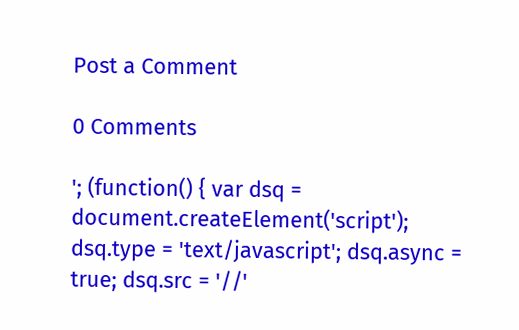Post a Comment

0 Comments

'; (function() { var dsq = document.createElement('script'); dsq.type = 'text/javascript'; dsq.async = true; dsq.src = '//'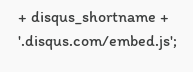+ disqus_shortname + '.disqus.com/embed.js';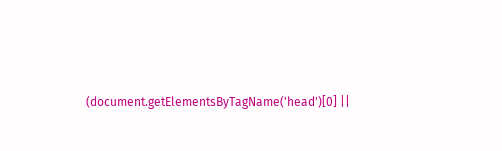(document.getElementsByTagName('head')[0] ||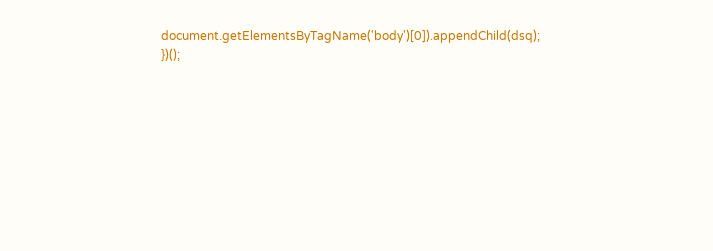document.getElementsByTagName('body')[0]).appendChild(dsq); })();